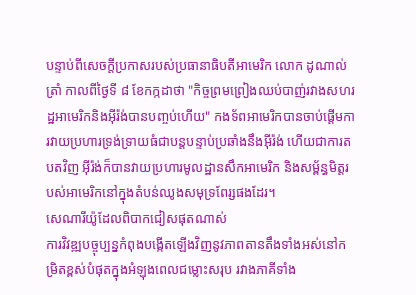បន្ទាប់ពីសេចក្ដីប្រកាសរបស់ប្រធានាធិបតីអាមេរិក លោក ដូណាល់ ត្រាំ កាលពីថ្ងៃទី ៨ ខែកក្កដាថា "កិច្ចព្រមព្រៀងឈប់បាញ់រវាងសហរដ្ឋអាមេរិកនិងអ៊ីរ៉ង់បានបញ្ចប់ហើយ" កងទ័ពអាមេរិកបានចាប់ផ្តើមការវាយប្រហារទ្រង់ទ្រាយធំជាបន្តបន្ទាប់ប្រឆាំងនឹងអ៊ីរ៉ង់ ហើយជាការតបតវិញ អ៊ីរ៉ង់ក៏បានវាយប្រហារមូលដ្ឋានសឹកអាមេរិក និងសម្ព័ន្ធមិត្តរបស់អាមេរិកនៅក្នុងតំបន់ឈូងសមុទ្រពែរ្សផងដែរ។
សេណារីយ៉ូដែលពិបាកជៀសផុតណាស់
ការវិវឌ្ឍបច្ចុប្បន្នកំពុងបង្កើតឡើងវិញនូវភាពតានតឹងទាំងអស់នៅកម្រិតខ្ពស់បំផុតក្នុងអំឡុងពេលជម្លោះសរុប រវាងភាគីទាំង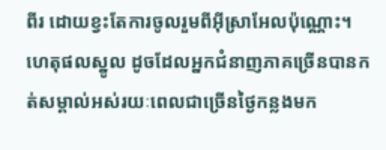ពីរ ដោយខ្វះតែការចូលរួមពីអ៊ីស្រាអែលប៉ុណ្ណោះ។ ហេតុផលស្នូល ដូចដែលអ្នកជំនាញភាគច្រើនបានកត់សម្គាល់អស់រយៈពេលជាច្រើនថ្ងៃកន្លងមក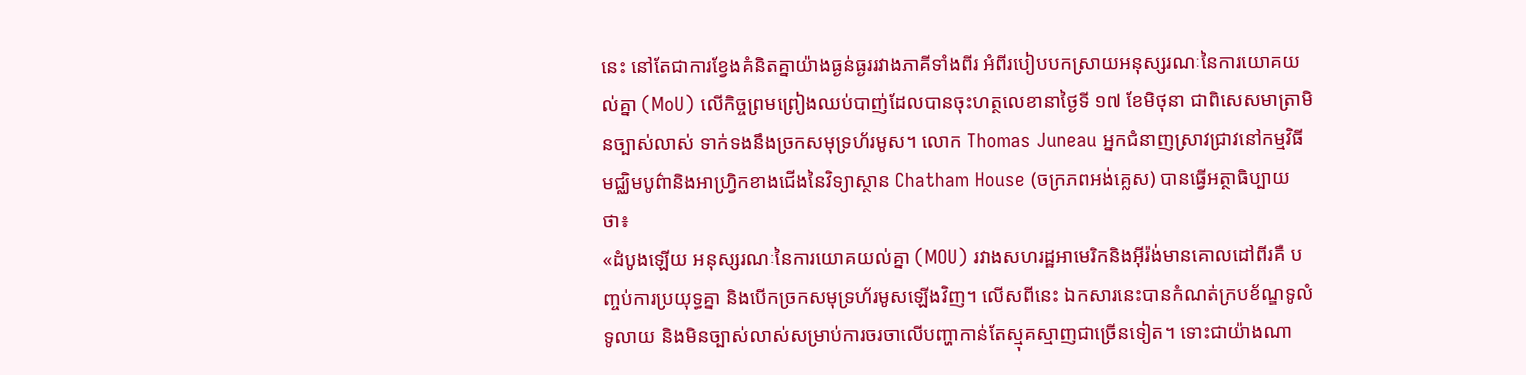នេះ នៅតែជាការខ្វែងគំនិតគ្នាយ៉ាងធ្ងន់ធ្ងររវាងភាគីទាំងពីរ អំពីរបៀបបកស្រាយអនុស្សរណៈនៃការយោគយល់គ្នា (MoU) លើកិច្ចព្រមព្រៀងឈប់បាញ់ដែលបានចុះហត្ថលេខានាថ្ងៃទី ១៧ ខែមិថុនា ជាពិសេសមាត្រាមិនច្បាស់លាស់ ទាក់ទងនឹងច្រកសមុទ្រហ័រមូស។ លោក Thomas Juneau អ្នកជំនាញស្រាវជ្រាវនៅកម្មវិធីមជ្ឈិមបូព៌ានិងអាហ្វ្រិកខាងជើងនៃវិទ្យាស្ថាន Chatham House (ចក្រភពអង់គ្លេស) បានធ្វើអត្ថាធិប្បាយថា៖
«ដំបូងឡើយ អនុស្សរណៈនៃការយោគយល់គ្នា (MOU) រវាងសហរដ្ឋអាមេរិកនិងអ៊ីរ៉ង់មានគោលដៅពីរគឺ បញ្ចប់ការប្រយុទ្ធគ្នា និងបើកច្រកសមុទ្រហ័រមូសឡើងវិញ។ លើសពីនេះ ឯកសារនេះបានកំណត់ក្របខ័ណ្ឌទូលំទូលាយ និងមិនច្បាស់លាស់សម្រាប់ការចរចាលើបញ្ហាកាន់តែស្មុគស្មាញជាច្រើនទៀត។ ទោះជាយ៉ាងណា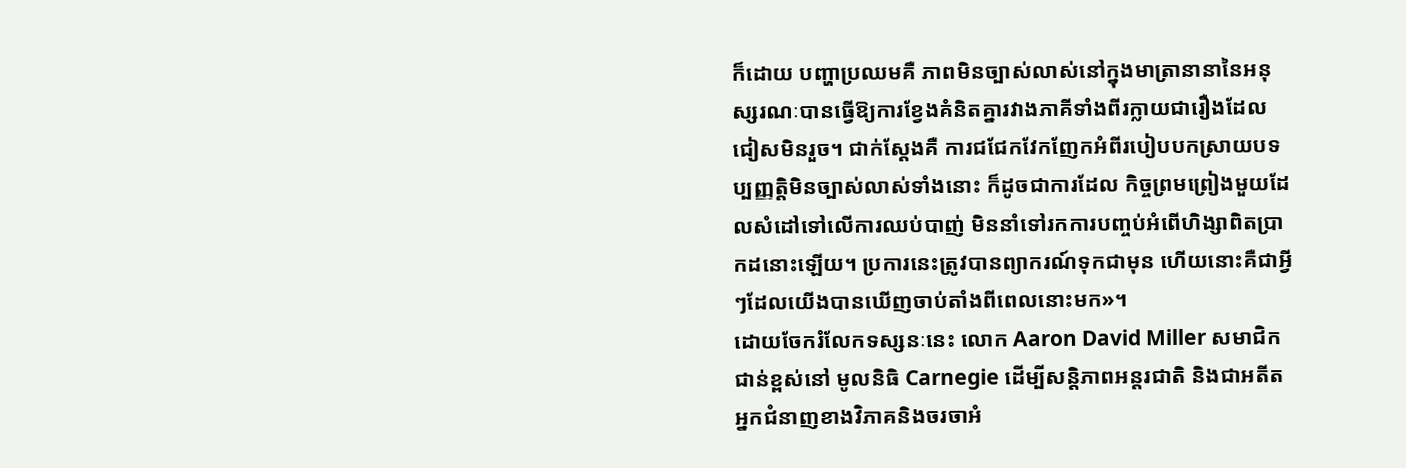ក៏ដោយ បញ្ហាប្រឈមគឺ ភាពមិនច្បាស់លាស់នៅក្នុងមាត្រានានានៃអនុស្សរណៈបានធ្វើឱ្យការខ្វែងគំនិតគ្នារវាងភាគីទាំងពីរក្លាយជារឿងដែលជៀសមិនរួច។ ជាក់ស្ដែងគឺ ការជជែកវែកញែកអំពីរបៀបបកស្រាយបទប្បញ្ញត្តិមិនច្បាស់លាស់ទាំងនោះ ក៏ដូចជាការដែល កិច្ចព្រមព្រៀងមួយដែលសំដៅទៅលើការឈប់បាញ់ មិននាំទៅរកការបញ្ចប់អំពើហិង្សាពិតប្រាកដនោះឡើយ។ ប្រការនេះត្រូវបានព្យាករណ៍ទុកជាមុន ហើយនោះគឺជាអ្វីៗដែលយើងបានឃើញចាប់តាំងពីពេលនោះមក»។
ដោយចែករំលែកទស្សនៈនេះ លោក Aaron David Miller សមាជិកជាន់ខ្ពស់នៅ មូលនិធិ Carnegie ដើម្បីសន្តិភាពអន្តរជាតិ និងជាអតីតអ្នកជំនាញខាងវិភាគនិងចរចាអំ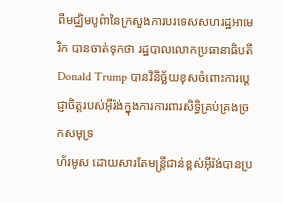ពីមជ្ឈិមបូព៌ានៃក្រសួងការបរទេសសហរដ្ឋអាមេរិក បានចាត់ទុកថា រដ្ឋបាលលោកប្រធានាធិបតី Donald Trump បានវិនិច្ឆ័យខុសចំពោះការប្តេជ្ញាចិត្តរបស់អ៊ីរ៉ង់ក្នុងការការពារសិទ្ធិគ្រប់គ្រងច្រកសមុទ្រ
ហ័រមូស ដោយសារតែមន្ត្រីជាន់ខ្ពស់អ៊ីរ៉ង់បានប្រ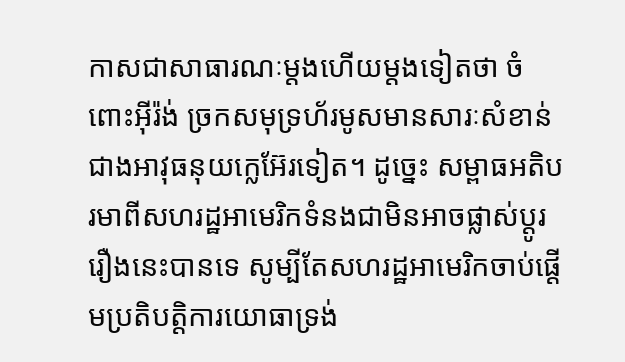កាសជាសាធារណៈម្តងហើយម្តងទៀតថា ចំពោះអ៊ីរ៉ង់ ច្រកសមុទ្រហ័រមូសមានសារៈសំខាន់ជាងអាវុធនុយក្លេអ៊ែរទៀត។ ដូច្នេះ សម្ពាធអតិបរមាពីសហរដ្ឋអាមេរិកទំនងជាមិនអាចផ្លាស់ប្តូររឿងនេះបានទេ សូម្បីតែសហរដ្ឋអាមេរិកចាប់ផ្តើមប្រតិបត្តិការយោធាទ្រង់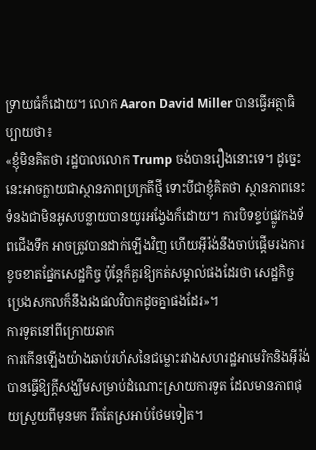ទ្រាយធំក៏ដោយ។ លោក Aaron David Miller បានធ្វើអត្ថាធិប្បាយថា៖
«ខ្ញុំមិនគិតថា រដ្ឋបាលលោក Trump ចង់បានរឿងនោះទេ។ ដូច្នេះ នេះអាចក្លាយជាស្ថានភាពប្រក្រតីថ្មី ទោះបីជាខ្ញុំគិតថា ស្ថានភាពនេះទំនងជាមិនអូសបន្លាយបានយូរអង្វែងក៏ដោយ។ ការបិទខ្ទប់ផ្លូវកងទ័ពជើងទឹក អាចត្រូវបានដាក់ឡើងវិញ ហើយអ៊ីរ៉ង់នឹងចាប់ផ្តើមរងការខូចខាតផ្នែកសេដ្ឋកិច្ច ប៉ុន្តែក៏គួរឱ្យកត់សម្គាល់ផងដែរថា សេដ្ឋកិច្ចប្រេងសកលក៏នឹងរងផលវិបាកដូចគ្នាផងដែរ»។
ការទូតនៅពីក្រោយឆាក
ការកើនឡើងយ៉ាងឆាប់រហ័សនៃជម្លោះរវាងសហរដ្ឋអាមេរិកនិងអ៊ីរ៉ង់ បានធ្វើឱ្យក្តីសង្ឃឹមសម្រាប់ដំណោះស្រាយការទូត ដែលមានភាពផុយស្រួយពីមុនមក រឹតតែស្រអាប់ថែមទៀត។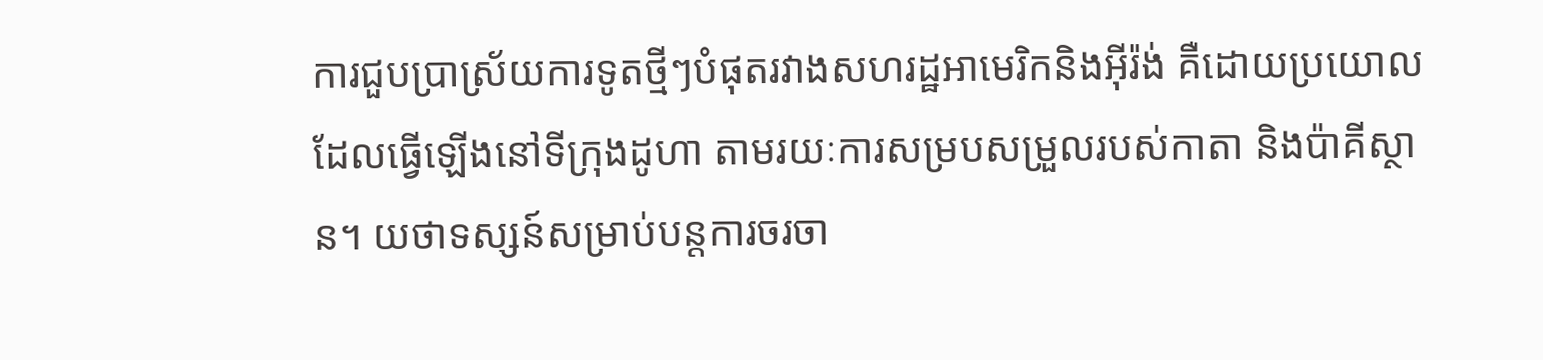ការជួបប្រាស្រ័យការទូតថ្មីៗបំផុតរវាងសហរដ្ឋអាមេរិកនិងអ៊ីរ៉ង់ គឺដោយប្រយោល ដែលធ្វើឡើងនៅទីក្រុងដូហា តាមរយៈការសម្របសម្រួលរបស់កាតា និងប៉ាគីស្ថាន។ យថាទស្សន៍សម្រាប់បន្តការចរចា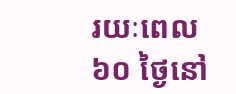រយៈពេល ៦០ ថ្ងៃនៅ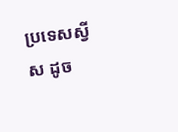ប្រទេសស្វីស ដូច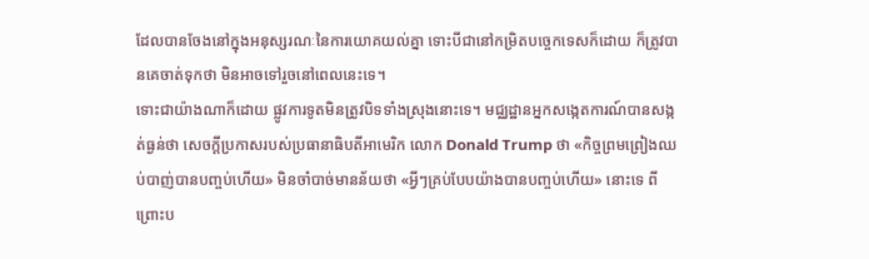ដែលបានចែងនៅក្នុងអនុស្សរណៈនៃការយោគយល់គ្នា ទោះបីជានៅកម្រិតបច្ចេកទេសក៏ដោយ ក៏ត្រូវបានគេចាត់ទុកថា មិនអាចទៅរួចនៅពេលនេះទេ។
ទោះជាយ៉ាងណាក៏ដោយ ផ្លូវការទូតមិនត្រូវបិទទាំងស្រុងនោះទេ។ មជ្ឈដ្ឋានអ្នកសង្កេតការណ៍បានសង្កត់ធ្ងន់ថា សេចក្តីប្រកាសរបស់ប្រធានាធិបតីអាមេរិក លោក Donald Trump ថា «កិច្ចព្រមព្រៀងឈប់បាញ់បានបញ្ចប់ហើយ» មិនចាំបាច់មានន័យថា «អ្វីៗគ្រប់បែបយ៉ាងបានបញ្ចប់ហើយ» នោះទេ ពីព្រោះប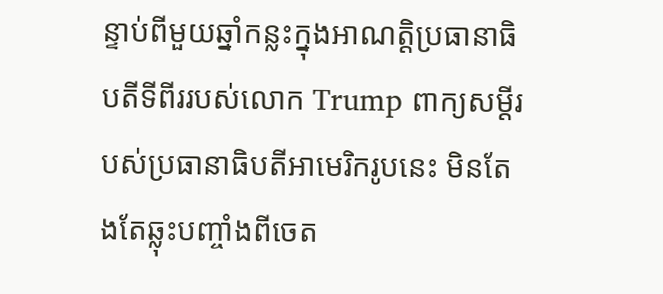ន្ទាប់ពីមួយឆ្នាំកន្លះក្នុងអាណត្តិប្រធានាធិបតីទីពីររបស់លោក Trump ពាក្យសម្ដីរបស់ប្រធានាធិបតីអាមេរិករូបនេះ មិនតែងតែឆ្លុះបញ្ចាំងពីចេត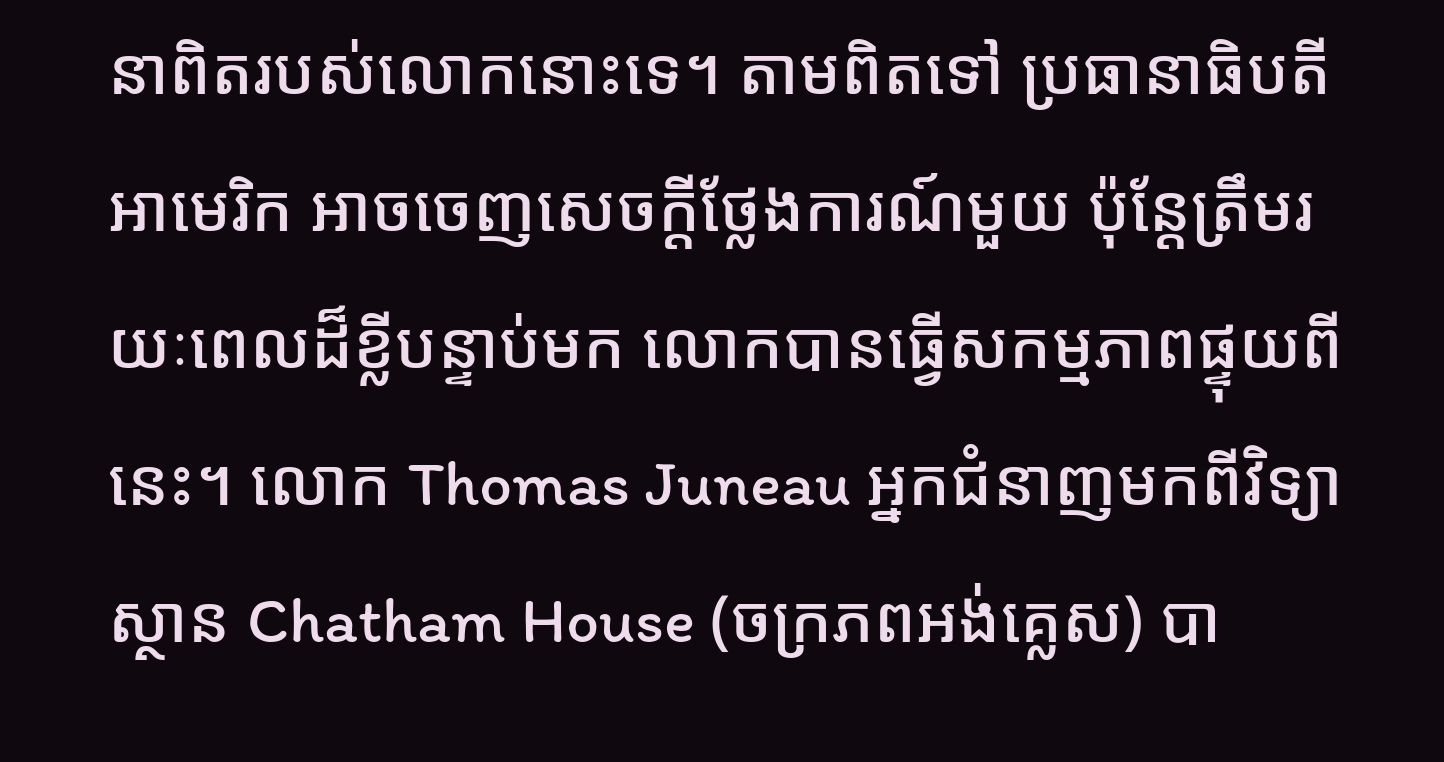នាពិតរបស់លោកនោះទេ។ តាមពិតទៅ ប្រធានាធិបតីអាមេរិក អាចចេញសេចក្ដីថ្លែងការណ៍មួយ ប៉ុន្តែត្រឹមរយៈពេលដ៏ខ្លីបន្ទាប់មក លោកបានធ្វើសកម្មភាពផ្ទុយពីនេះ។ លោក Thomas Juneau អ្នកជំនាញមកពីវិទ្យាស្ថាន Chatham House (ចក្រភពអង់គ្លេស) បា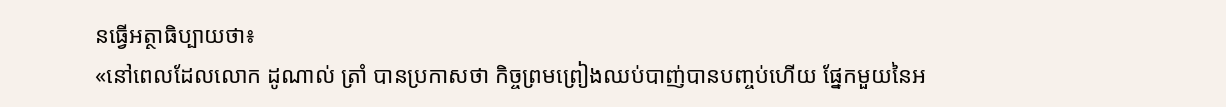នធ្វើអត្ថាធិប្បាយថា៖
«នៅពេលដែលលោក ដូណាល់ ត្រាំ បានប្រកាសថា កិច្ចព្រមព្រៀងឈប់បាញ់បានបញ្ចប់ហើយ ផ្នែកមួយនៃអ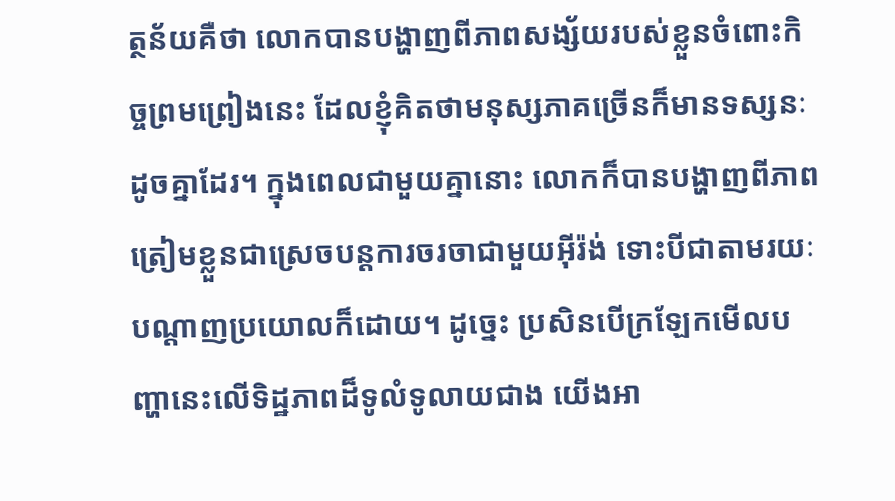ត្ថន័យគឺថា លោកបានបង្ហាញពីភាពសង្ស័យរបស់ខ្លួនចំពោះកិច្ចព្រមព្រៀងនេះ ដែលខ្ញុំគិតថាមនុស្សភាគច្រើនក៏មានទស្សនៈដូចគ្នាដែរ។ ក្នុងពេលជាមួយគ្នានោះ លោកក៏បានបង្ហាញពីភាពត្រៀមខ្លួនជាស្រេចបន្តការចរចាជាមួយអ៊ីរ៉ង់ ទោះបីជាតាមរយៈបណ្តាញប្រយោលក៏ដោយ។ ដូច្នេះ ប្រសិនបើក្រឡែកមើលបញ្ហានេះលើទិដ្ឋភាពដ៏ទូលំទូលាយជាង យើងអា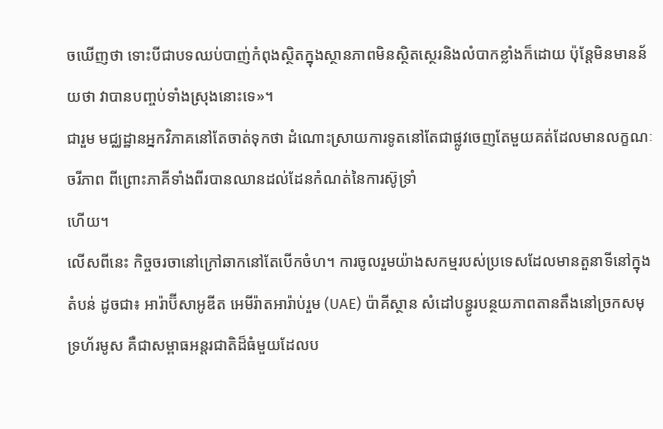ចឃើញថា ទោះបីជាបទឈប់បាញ់កំពុងស្ថិតក្នុងស្ថានភាពមិនស្ថិតស្ថេរនិងលំបាកខ្លាំងក៏ដោយ ប៉ុន្តែមិនមានន័យថា វាបានបញ្ចប់ទាំងស្រុងនោះទេ»។
ជារួម មជ្ឈដ្ឋានអ្នកវិភាគនៅតែចាត់ទុកថា ដំណោះស្រាយការទូតនៅតែជាផ្លូវចេញតែមួយគត់ដែលមានលក្ខណៈចរីភាព ពីព្រោះភាគីទាំងពីរបានឈានដល់ដែនកំណត់នៃការស៊ូទ្រាំ
ហើយ។
លើសពីនេះ កិច្ចចរចានៅក្រៅឆាកនៅតែបើកចំហ។ ការចូលរួមយ៉ាងសកម្មរបស់ប្រទេសដែលមានតួនាទីនៅក្នុងតំបន់ ដូចជា៖ អារ៉ាប៊ីសាអូឌីត អេមីរ៉ាតអារ៉ាប់រួម (UAE) ប៉ាគីស្ថាន សំដៅបន្ធូរបន្ថយភាពតានតឹងនៅច្រកសមុទ្រហ័រមូស គឺជាសម្ពាធអន្តរជាតិដ៏ធំមួយដែលប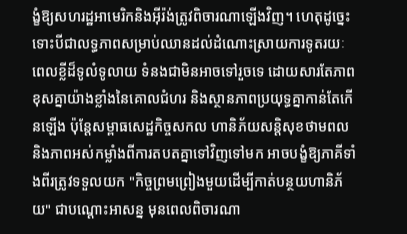ង្ខំឱ្យសហរដ្ឋអាមេរិកនិងអ៊ីរ៉ង់ត្រូវពិចារណាឡើងវិញ។ ហេតុដូច្នេះ ទោះបីជាលទ្ធភាពសម្រាប់ឈានដល់ដំណោះស្រាយការទូតរយៈពេលខ្លីដ៏ទូលំទូលាយ ទំនងជាមិនអាចទៅរួចទេ ដោយសារតែភាពខុសគ្នាយ៉ាងខ្លាំងនៃគោលជំហរ និងស្ថានភាពប្រយុទ្ធគ្នាកាន់តែកើនឡើង ប៉ុន្តែសម្ពាធសេដ្ឋកិច្ចសកល ហានិភ័យសន្តិសុខថាមពល និងភាពអស់កម្លាំងពីការតបតគ្នាទៅវិញទៅមក អាចបង្ខំឱ្យភាគីទាំងពីរត្រូវទទួលយក "កិច្ចព្រមព្រៀងមួយដើម្បីកាត់បន្ថយហានិភ័យ" ជាបណ្តោះអាសន្ន មុនពេលពិចារណា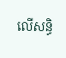លើសន្ធិ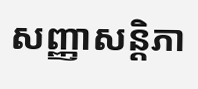សញ្ញាសន្តិភា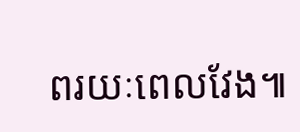ពរយៈពេលវែង៕